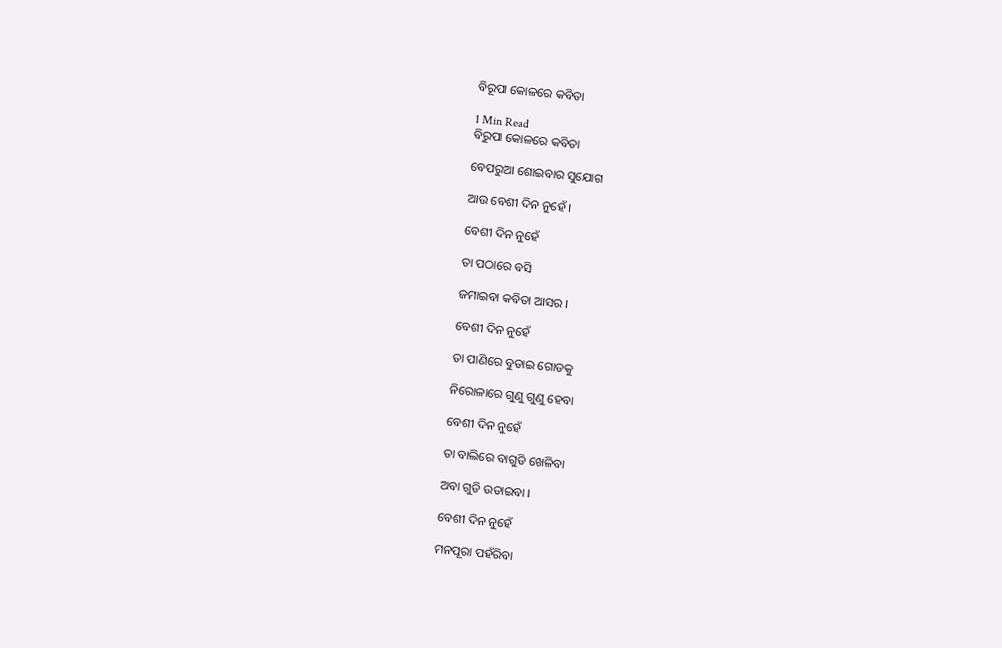ବିରୂପା କୋଳରେ କବିତା

1 Min Read
ବିରୁପା କୋଳରେ କବିତା

ବେପରୁଆ ଶୋଇବାର ସୁଯୋଗ

ଆଉ ବେଶୀ ଦିନ ନୁହେଁ ।

ବେଶୀ ଦିନ ନୁହେଁ

ତା ପଠାରେ ବସି

ଜମାଇବା କବିତା ଆସର ।

ବେଶୀ ଦିନ ନୁହେଁ

ତା ପାଣିରେ ବୁଡାଇ ଗୋଡକୁ

ନିରୋଳାରେ ଗୁଣୁ ଗୁଣୁ ହେବା

ବେଶୀ ଦିନ ନୁହେଁ

ତା ବାଲିରେ ବାଗୁଡି ଖେଳିବା

ଅବା ଗୁଡି ଉଡାଇବା ।

ବେଶୀ ଦିନ ନୁହେଁ

ମନପୂରା ପହଁରିବା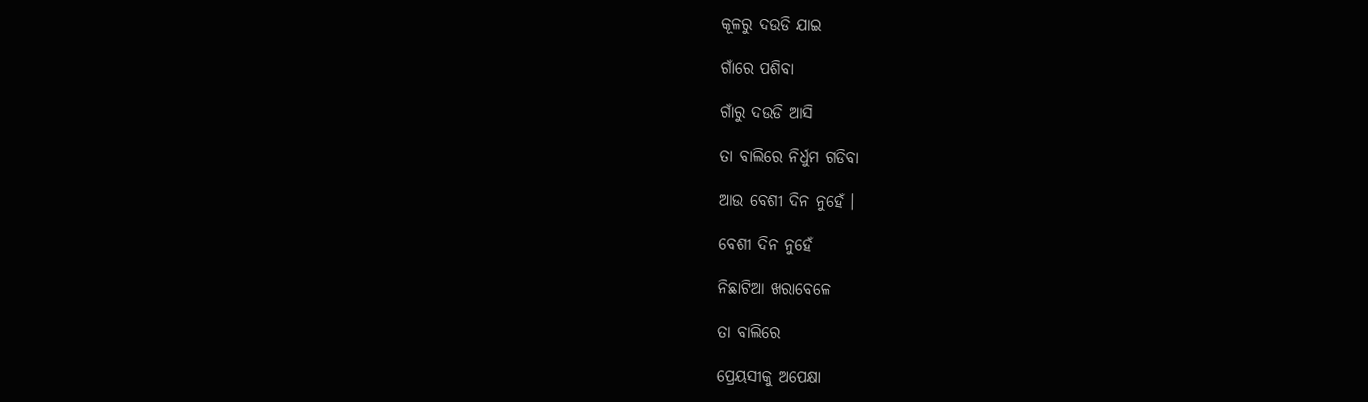କୂଳରୁ ଦଉଡି ଯାଇ

ଗାଁରେ ପଶିବା

ଗାଁରୁ ଦଉଡି ଆସି

ତା ବାଲିରେ ନିର୍ଧୁମ ଗଡିବା

ଆଉ ବେଶୀ ଦିନ ନୁହେଁ ।

ବେଶୀ ଦିନ ନୁହେଁ

ନିଛାଟିଆ ଖରାବେଳେ

ତା ବାଲିରେ

ପ୍ରେୟସୀକୁ ଅପେକ୍ଷା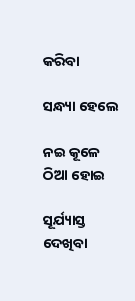କରିବା

ସନ୍ଧ୍ୟା ହେଲେ

ନଇ କୂଳେ ଠିଆ ହୋଇ

ସୂର୍ଯ୍ୟାସ୍ତ ଦେଖିବା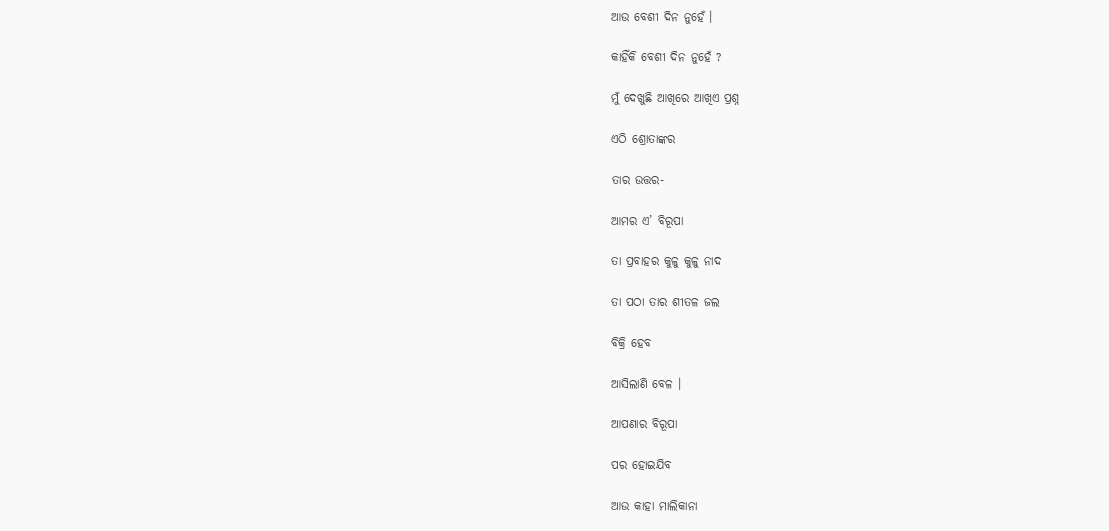ଆଉ ବେଶୀ ଦିନ ନୁହେଁ ।

କାହିଁକି ବେଶୀ ଦିନ ନୁହେଁ ?

ମୁଁ ଦେଖୁଛି ଆଖିରେ ଆଖିଏ ପ୍ରଶ୍ନ

ଏଠି ଶ୍ରୋତାଙ୍କର

ତାର ଉତ୍ତର-

ଆମର ଏ’ ବିରୂପା

ତା ପ୍ରବାହର କୁଳୁ କୁଳୁ ନାଦ

ତା ପଠା ତାର ଶୀତଳ ଜଲ

ବିକ୍ରି ହେବ

ଆସିଲାଣି ବେଳ ।

ଆପଣାର ବିରୂପା

ପର ହୋଇଯିବ

ଆଉ କାହା ମାଲିକାନା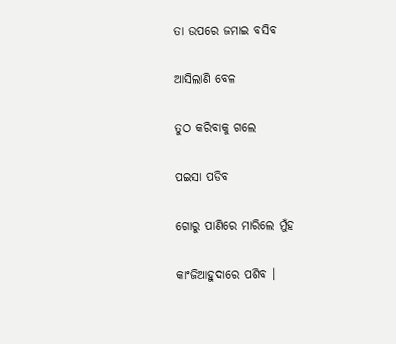ତା ଉପରେ ଜମାଇ ବସିବ

ଆସିଲାଣି ବେଳ

ତୁଠ କରିବାକୁ ଗଲେ

ପଇସା ପଡିବ

ଗୋରୁ ପାଣିରେ ମାରିଲେ ମୁଁହ

କାଂଜିଆହୁଦାରେ ପଶିବ ।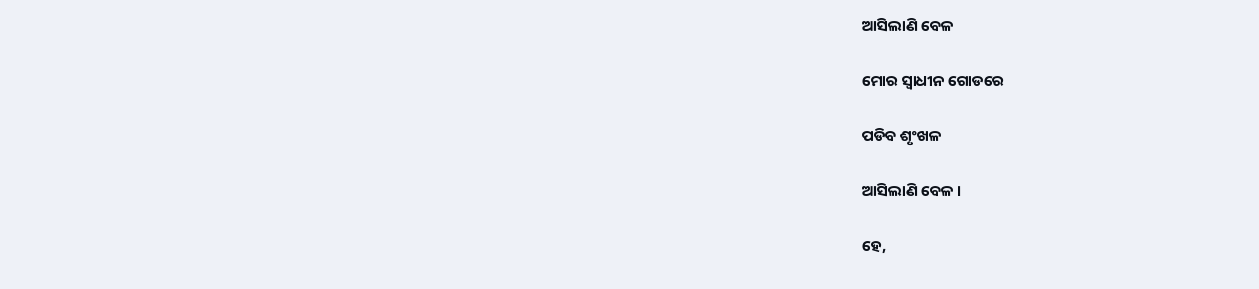ଆସିଲାଣି ବେଳ

ମୋର ସ୍ୱାଧୀନ ଗୋଡରେ

ପଡିବ ଶୃଂଖଳ

ଆସିଲାଣି ବେଳ ।

ହେ,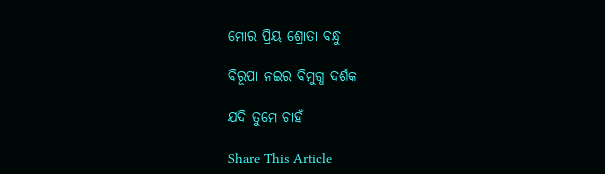ମୋର ପ୍ରିୟ ଶ୍ରୋତା ବନ୍ଧୁ

ବିରୂପା ନଇର ବିମୁଗ୍ଧ ଦର୍ଶକ

ଯଦି ତୁମେ ଚାହଁ

Share This Article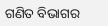ଗଣିତ ବିଭାଗର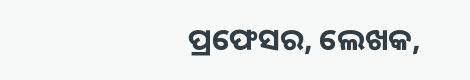ପ୍ରଫେସର, ଲେଖକ,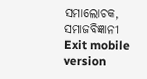ସମାଲୋଚକ, ସମାଜବିଜ୍ଞାନୀ
Exit mobile version